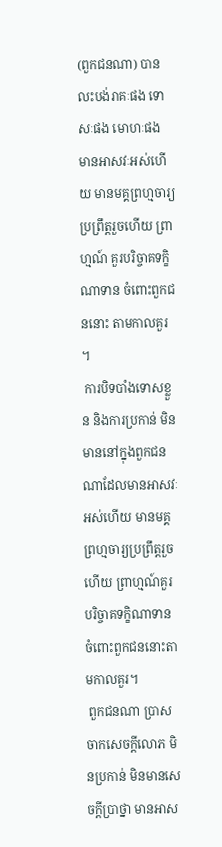(ពួកជនណា) បានលះបង់រាគៈផង ទោសៈផង មោហៈផង មានអាសវៈអស់ហើយ មានមគ្គព្រហ្មចារ្យប្រព្រឹត្តរួចហើយ ព្រាហ្មណ៍ គួរបរិច្ចាគទក្ខិណាទាន ចំពោះពួកជននោះ តាមកាលគួរ។
 ការបិទបាំងទោសខ្លួន និងការប្រកាន់ មិនមាននៅក្នុងពួកជនណាដែលមានអាសវៈអស់ហើយ មានមគ្គព្រហ្មចារ្យប្រព្រឹត្តរួចហើយ ព្រាហ្មណ៍គួរបរិច្ចាគទក្ខិណាទាន ចំពោះពួកជននោះតាមកាលគួរ។
 ពួកជនណា ប្រាសចាកសេចក្តីលោភ មិនប្រកាន់ មិនមានសេចក្តីប្រាថ្នា មានអាស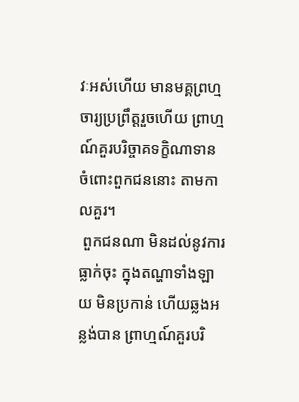វៈអស់ហើយ មានមគ្គព្រហ្មចារ្យប្រព្រឹត្តរួចហើយ ព្រាហ្មណ៍គួរបរិច្ចាគទក្ខិណាទាន ចំពោះពួកជននោះ តាមកាលគួរ។
 ពួកជនណា មិនដល់នូវការធ្លាក់ចុះ ក្នុងតណ្ហាទាំងឡាយ មិនប្រកាន់ ហើយឆ្លងអន្លង់បាន ព្រាហ្មណ៍គួរបរិ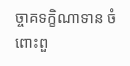ច្ចាគទក្ខិណាទាន ចំពោះពួ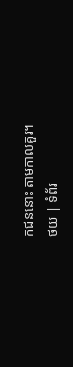កជននោះ តាមកាលគួរ។
ថយ | ទំព័រ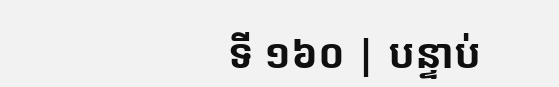ទី ១៦០ | បន្ទាប់